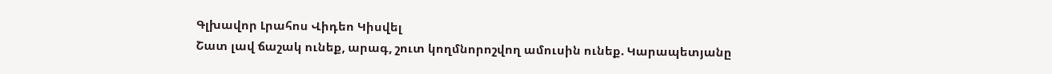Գլխավոր Լրահոս Վիդեո Կիսվել
Շատ լավ ճաշակ ունեք, արագ, շուտ կողմնորոշվող ամուսին ունեք. Կարապետյանը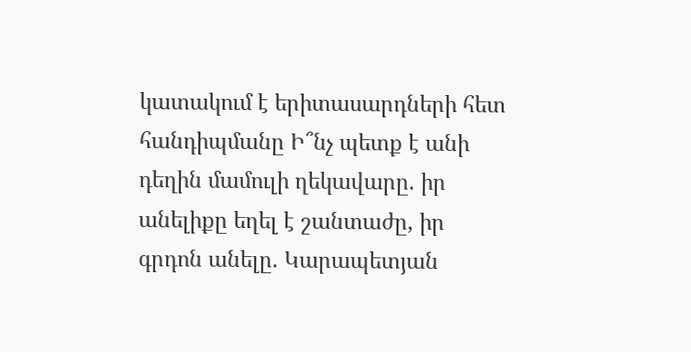կատակում է երիտասարդների հետ հանդիպմանը Ի՞նչ պետք է անի դեղին մամուլի ղեկավարը. իր անելիքը եղել է շանտաժը, իր գրդոն անելը. Կարապետյան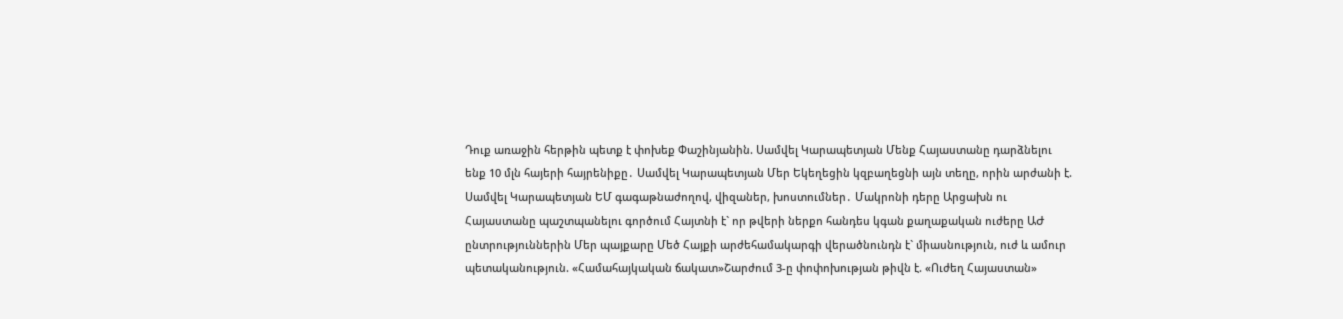Դուք առաջին հերթին պետք է փոխեք Փաշինյանին. Սամվել Կարապետյան Մենք Հայաստանը դարձնելու ենք 10 մլն հայերի հայրենիքը․ Սամվել Կարապետյան Մեր Եկեղեցին կզբաղեցնի այն տեղը, որին արժանի է. Սամվել Կարապետյան ԵՄ գագաթնաժողով, վիզաներ, խոստումներ․ Մակրոնի դերը Արցախն ու Հայաստանը պաշտպանելու գործում Հայտնի է` որ թվերի ներքո հանդես կգան քաղաքական ուժերը ԱԺ ընտրություններին Մեր պայքարը Մեծ Հայքի արժեհամակարգի վերածնունդն է` միասնություն, ուժ և ամուր պետականություն. «Համահայկական ճակատ»Շարժում 3-ը փոփոխության թիվն է. «Ուժեղ Հայաստան»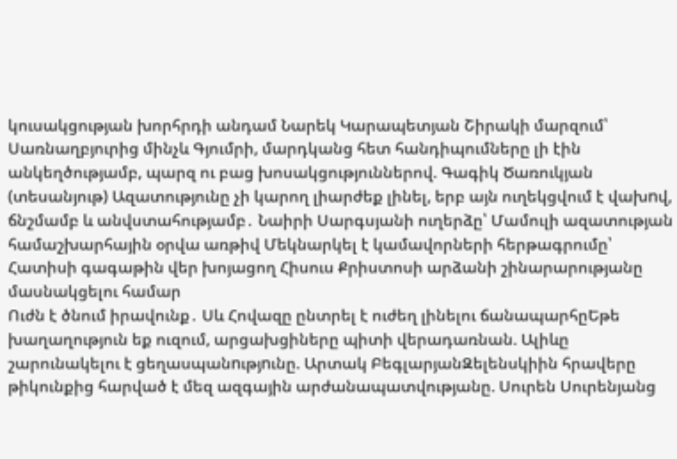կուսակցության խորհրդի անդամ Նարեկ Կարապետյան Շիրակի մարզում՝ Սառնաղբյուրից մինչև Գյումրի, մարդկանց հետ հանդիպումները լի էին անկեղծությամբ, պարզ ու բաց խոսակցություններով. Գագիկ Ծառուկյան (տեսանյութ) Ազատությունը չի կարող լիարժեք լինել, երբ այն ուղեկցվում է վախnվ, ճնշմամբ և անվստահությամբ․ Նաիրի Սարգսյանի ուղերձը՝ Մամուլի ազատության համաշխարհային օրվա առթիվ Մեկնարկել է կամավորների հերթագրումը՝ Հատիսի գագաթին վեր խոյացող Հիսուս Քրիստոսի արձանի շինարարությանը մասնակցելու համար
Ուժն է ծնում իրավունք․ Սև Հովազը ընտրել է ուժեղ լինելու ճանապարհըԵթե խաղաղություն եք ուզում, արցախցիները պիտի վերադառնան. Ալիևը շարունակելու է ցեղասպանnւթյnւնը. Արտակ ԲեգլարյանԶելենսկիին հրավերը թիկունքից հարված է մեզ ազգային արժանապատվությանը. Սուրեն Սուրենյանց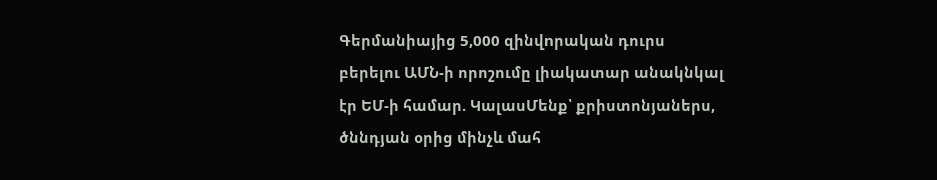Գերմանիայից 5,000 զինվnրական դուրս բերելու ԱՄՆ-ի որոշումը լիակատար անակնկալ էր ԵՄ-ի համար. ԿալասՄենք՝ քրիստոնյաներս, ծննդյան օրից մինչև մահ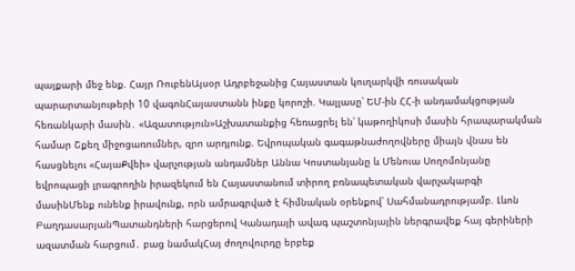պայքարի մեջ ենք. Հայր ՌուբենԱյսօր Ադրբեջանից Հայաստան կուղարկվի ռուսական պարարտանյութերի 10 վագոնՀայաստանն ինքը կորոշի. Կալլասը՝ ԵՄ-ին ՀՀ-ի անդամակցության հեռանկարի մասին․ «Ազատություն»Աշխատանքից հեռացրել են՝ կաթողիկոսի մասին հրապարակման համար Շքեղ միջոցառումներ, զրո արդյունք. Եվրոպական գագաթնաժողովները միայն վնաս են հասցնելու «ՀայաՔվեի» վարչության անդամներ Աննա Կոստանյանը և Մենուա Սողոմոնյանը եվրոպացի լրագրողին իրազեկում են Հայաստանում տիրող բռնապետական վարչակարգի մասինՄենք ունենք իրավունք, որն ամրագրված է հիմնական օրենքով՝ Սահմանադրությամբ. Լևոն ԲաղդասարյանՊատանդների հարցերով Կանադայի ավագ պաշտոնյային ներգրավեք հայ գերիների ազատման հարցում․ բաց նամակՀայ ժողովուրդը երբեք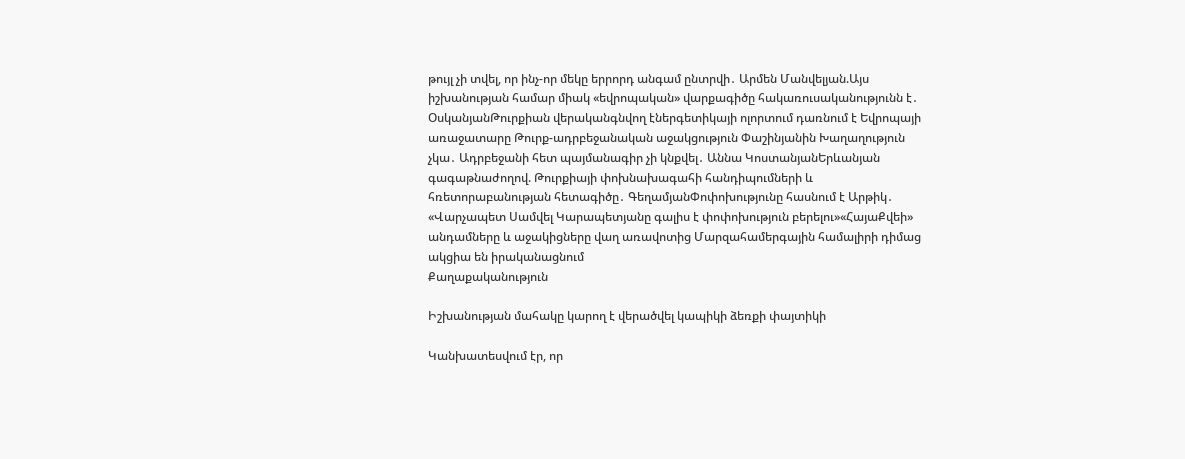թույլ չի տվել, որ ինչ-որ մեկը երրորդ անգամ ընտրվի․ Արմեն Մանվելյան.Այս իշխանության համար միակ «եվրոպական» վարքագիծը հակառուսականությունն է․ ՕսկանյանԹուրքիան վերականգնվող էներգետիկայի ոլորտում դառնում է Եվրոպայի առաջատարը Թուրք-ադրբեջանական աջակցություն Փաշինյանին Խաղաղություն չկա․ Ադրբեջանի հետ պայմանագիր չի կնքվել․ Աննա ԿոստանյանԵրևանյան գագաթնաժողով. Թուրքիայի փոխնախագահի հանդիպումների և հռետորաբանության հետագիծը․ ԳեղամյանՓոփոխությունը հասնում է Արթիկ․ «Վարչապետ Սամվել Կարապետյանը գալիս է փոփոխություն բերելու»«ՀայաՔվեի» անդամները և աջակիցները վաղ առավոտից Մարզահամերգային համալիրի դիմաց ակցիա են իրականացնում
Քաղաքականություն

Իշխանության մահակը կարող է վերածվել կապիկի ձեռքի փայտիկի

Կանխատեսվում էր, որ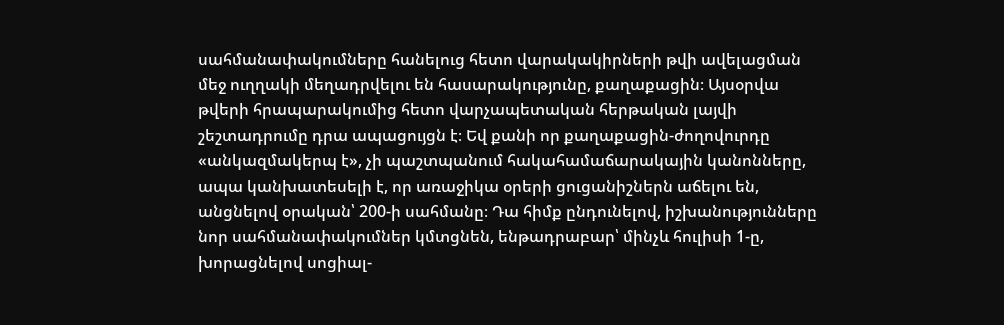սահմանափակումները հանելուց հետո վարակակիրների թվի ավելացման մեջ ուղղակի մեղադրվելու են հասարակությունը, քաղաքացին։ Այսօրվա թվերի հրապարակումից հետո վարչապետական հերթական լայվի շեշտադրումը դրա ապացույցն է։ Եվ քանի որ քաղաքացին-ժողովուրդը «անկազմակերպ է», չի պաշտպանում հակահամաճարակային կանոնները, ապա կանխատեսելի է, որ առաջիկա օրերի ցուցանիշներն աճելու են, անցնելով օրական՝ 200-ի սահմանը։ Դա հիմք ընդունելով, իշխանությունները նոր սահմանափակումներ կմտցնեն, ենթադրաբար՝ մինչև հուլիսի 1-ը, խորացնելով սոցիալ-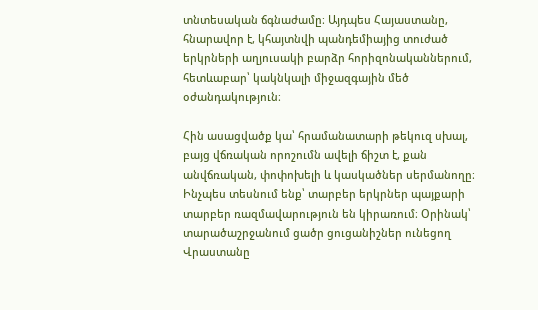տնտեսական ճգնաժամը։ Այդպես Հայաստանը, հնարավոր է, կհայտնվի պանդեմիայից տուժած երկրների աղյուսակի բարձր հորիզոնականներում, հետևաբար՝ կակնկալի միջազգային մեծ օժանդակություն։

Հին ասացվածք կա՝ հրամանատարի թեկուզ սխալ, բայց վճռական որոշումն ավելի ճիշտ է, քան անվճռական, փոփոխելի և կասկածներ սերմանողը։ Ինչպես տեսնում ենք՝ տարբեր երկրներ պայքարի տարբեր ռազմավարություն են կիրառում։ Օրինակ՝ տարածաշրջանում ցածր ցուցանիշներ ունեցող Վրաստանը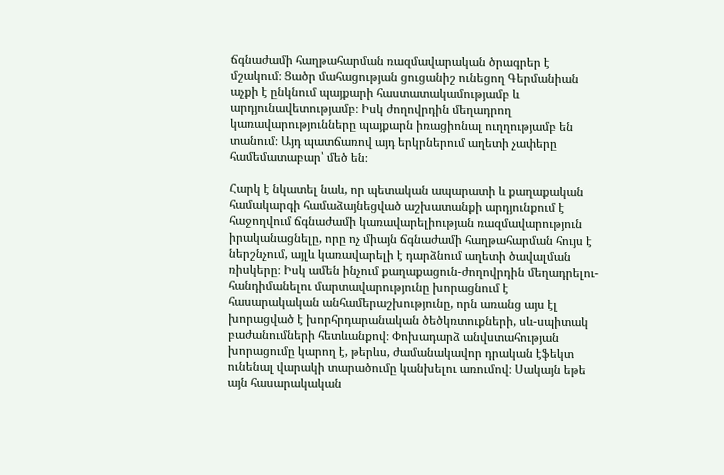ճգնաժամի հաղթահարման ռազմավարական ծրագրեր է մշակում։ Ցածր մահացության ցուցանիշ ունեցող Գերմանիան աչքի է ընկնում պայքարի հաստատակամությամբ և արդյունավետությամբ։ Իսկ ժողովրդին մեղադրող կառավարությունները պայքարն իռացիոնալ ուղղությամբ են տանում։ Այդ պատճառով այդ երկրներում աղետի չափերը համեմատաբար՝ մեծ են։

Հարկ է նկատել նաև, որ պետական ապարատի և քաղաքական համակարգի համաձայնեցված աշխատանքի արդյունքում է հաջողվում ճգնաժամի կառավարելիության ռազմավարություն իրականացնելը, որը ոչ միայն ճգնաժամի հաղթահարման հույս է ներշնչում, այլև կառավարելի է դարձնում աղետի ծավալման ռիսկերը։ Իսկ ամեն ինչում քաղաքացուն-ժողովրդին մեղադրելու-հանդիմանելու մարտավարությունը խորացնում է հասարակական անհամերաշխությունը, որն առանց այս էլ խորացված է խորհրդարանական ծեծկռտուքների, սև-սպիտակ բաժանումների հետևանքով։ Փոխադարձ անվստահության խորացումը կարող է, թերևս, ժամանակավոր դրական էֆեկտ ունենալ վարակի տարածումը կանխելու առումով։ Սակայն եթե այն հասարակական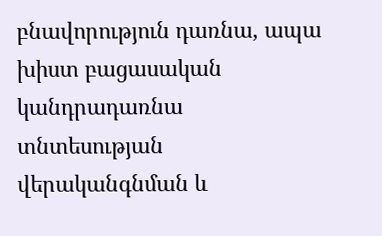բնավորություն դառնա, ապա խիստ բացասական կանդրադառնա տնտեսության վերականգնման և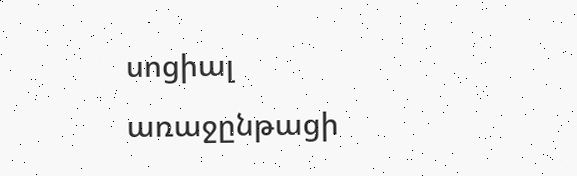սոցիալ առաջընթացի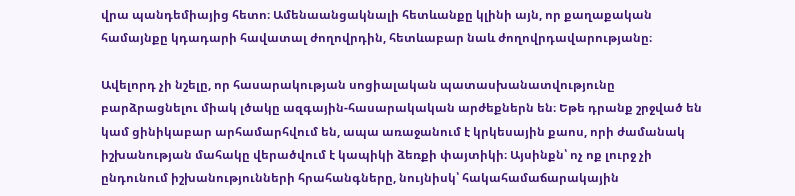վրա պանդեմիայից հետո։ Ամենաանցակնալի հետևանքը կլինի այն, որ քաղաքական համայնքը կդադարի հավատալ ժողովրդին, հետևաբար նաև ժողովրդավարությանը։

Ավելորդ չի նշելը, որ հասարակության սոցիալական պատասխանատվությունը բարձրացնելու միակ լծակը ազգային-հասարակական արժեքներն են։ Եթե դրանք շրջված են կամ ցինիկաբար արհամարհվում են, ապա առաջանում է կրկեսային քաոս, որի ժամանակ իշխանության մահակը վերածվում է կապիկի ձեռքի փայտիկի։ Այսինքն՝ ոչ ոք լուրջ չի ընդունում իշխանությունների հրահանգները, նույնիսկ՝ հակահամաճարակային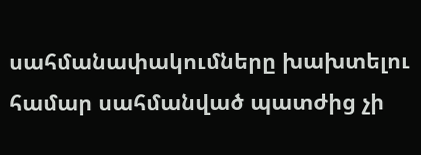սահմանափակումները խախտելու համար սահմանված պատժից չի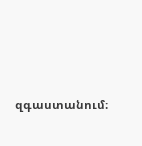զգաստանում։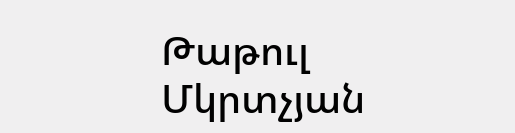Թաթուլ Մկրտչյան